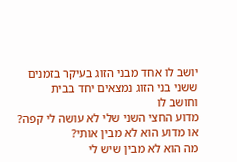יושב לו אחד מבני הזוג בעיקר בזמנים
ששני בני הזוג נמצאים יחד בבית
וחושב לו
מדוע החצי השני שלי לא עושה לי קפה?
או מדוע הוא לא מבין אותי?
מה הוא לא מבין שיש לי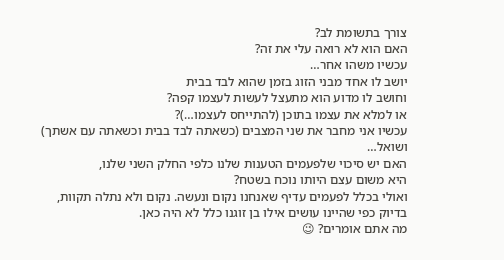צורך בתשומת לב?
האם הוא לא רואה עלי את זה?
עכשיו משהו אחר…
יושב לו אחד מבני הזוג בזמן שהוא לבד בבית
וחושב לו מדוע הוא מתעצל לעשות לעצמו קפה?
או למלא את עצמו בתוכן (להתייחס לעצמו…)?
עכשיו אני מחבר את שני המצבים (כשאתה לבד בבית וכשאתה עם אשתך)
ושואל…
האם יש סיכוי שלפעמים הטענות שלנו כלפי החלק השני שלנו,
היא משום עצם היותו נוכח בשטח?
ואולי בכלל לפעמים עדיף שאנחנו נקום ונעשה. נקום ולא נתלה תקוות,
בדיוק כפי שהיינו עושים אילו בן זוגנו כלל לא היה כאן.
מה אתם אומרים? 😉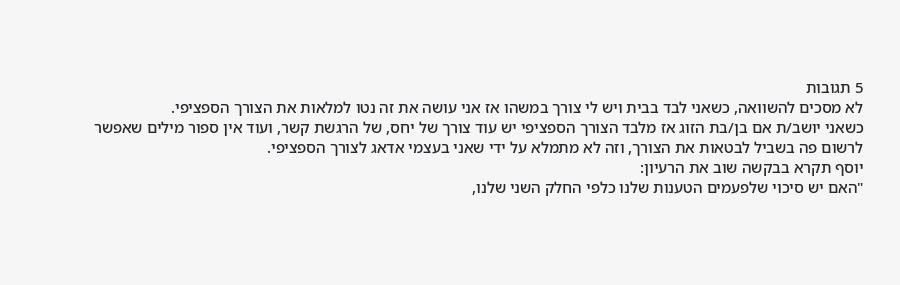5 תגובות
לא מסכים להשוואה, כשאני לבד בבית ויש לי צורך במשהו אז אני עושה את זה נטו למלאות את הצורך הספציפי.
כשאני יושב/ת אם בן/בת הזוג אז מלבד הצורך הספציפי יש עוד צורך של יחס, של הרגשת קשר, ועוד אין ספור מילים שאפשר לרשום פה בשביל לבטאות את הצורך, וזה לא מתמלא על ידי שאני בעצמי אדאג לצורך הספציפי.
יוסף תקרא בבקשה שוב את הרעיון:
"האם יש סיכוי שלפעמים הטענות שלנו כלפי החלק השני שלנו,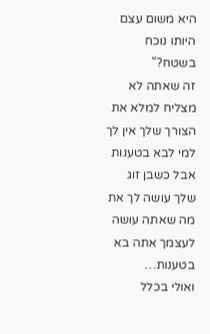היא משום עצם היותו נוכח בשטח?"
זה שאתה לא מצליח למלא את הצורך שלך אין לך למי לבא בטענות אבל כשבן זוג שלך עושה לך את מה שאתה עושה לעצמך אתה בא בטענות…
ואולי בכלל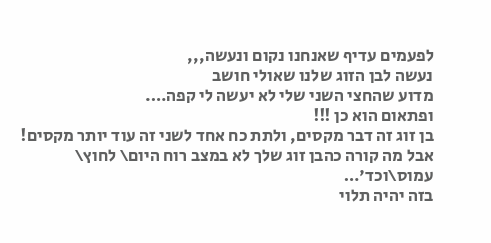לפעמים עדיף שאנחנו נקום ונעשה,,,
נעשה לבן הזוג שלנו שאולי חושב
מדוע שהחצי השני שלי לא יעשה לי קפה….
ופתאום הוא כן !!!
בן זוג זה דבר מקסים, ולתת כח אחד לשני זה עוד יותר מקסים!
אבל מה קורה כהבן זוג שלך לא במצב רוח היום\ לחוץ\ עמוס\וכד'…
בזה יהיה תלוי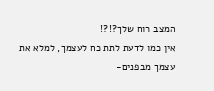המצב רוח שלך?!?!
אין כמו לדעת לתת כח לעצמך, למלא את עצמך מבפנים-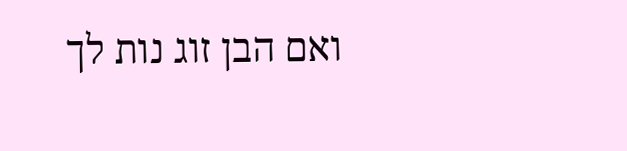ואם הבן זוג נות לך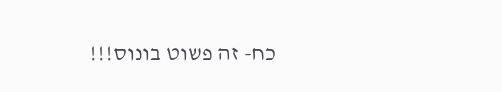כח- זה פשוט בונוס!!!